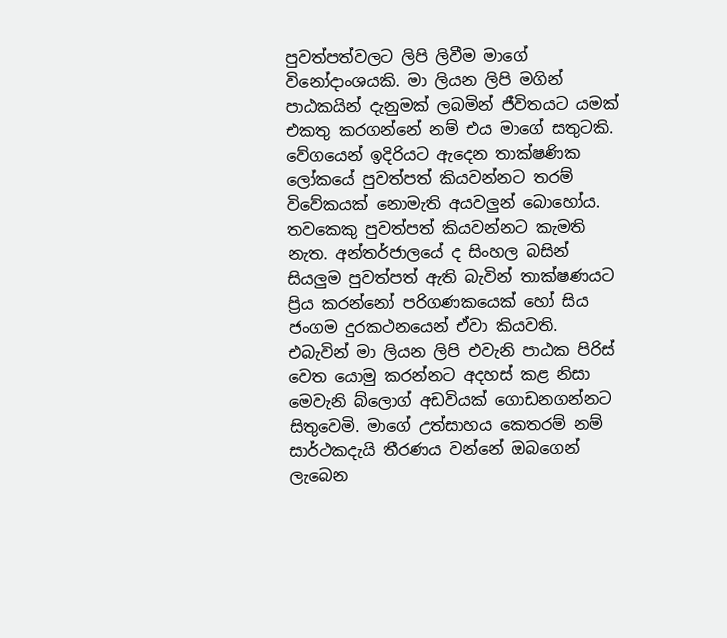පුවත්පත්වලට ලිපි ලිවීම මාගේ විනෝදාංශයකි. මා ලියන ලිපි මගින් පාඨකයින් දැනුමක් ලබමින් ජීවිතයට යමක් එකතු කරගන්නේ නම් එය මාගේ සතුටකි. වේගයෙන් ඉදිරියට ඇදෙන තාක්ෂණික ලෝකයේ පුවත්පත් කියවන්නට තරම් විවේකයක් නොමැති අයවලුන් බොහෝය. තවකෙකු පුවත්පත් කියවන්නට කැමති නැත. අන්තර්ජාලයේ ද සිංහල බසින් සියලුම පුවත්පත් ඇති බැවින් තාක්ෂණයට ප්‍රිය කරන්නෝ පරිගණකයෙක් හෝ සිය ජංගම දුරකථනයෙන් ඒවා කියවති. එබැවින් මා ලියන ලිපි එවැනි පාඨක පිරිස් වෙත යොමු කරන්නට අදහස් කළ නිසා මෙවැනි බ්ලොග් අඩවියක් ගොඩනගන්නට සිතුවෙමි. මාගේ උත්සාහය කෙතරම් නම් සාර්ථකදැයි තීරණය වන්නේ ඔබගෙන් ලැබෙන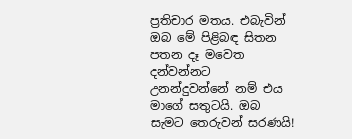ප්‍රතිචාර මතය. එබැවින් ඔබ මේ පිළිබඳ සිතන පතන දෑ මවෙත දන්වන්නට උනන්දුවන්නේ නම් එය මාගේ සතුටයි. ඔබ සැමට තෙරුවන් සරණයි!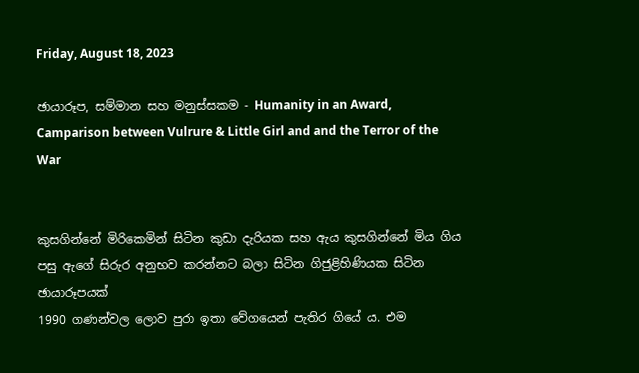Friday, August 18, 2023

ඡායාරූප, සම්මාන සහ මනුස්සකම - Humanity in an Award, Camparison between Vulrure & Little Girl and and the Terror of the War


කුසගින්නේ මිරිකෙමින් සිටින කුඩා දැරියක සහ ඇය කුසගින්නේ මිය ගිය පසු ඇගේ සිරුර අනුභව කරන්නට බලා සිටින ගිජුළිහිණියක සිටින ඡායාරූපයක්
1990 ගණන්වල ලොව පුරා ඉතා වේගයෙන් පැතිර ගියේ ය. එම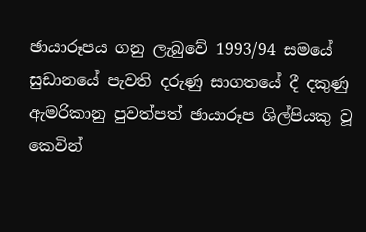ඡායාරූපය ගනු ලැබුවේ 1993/94 සමයේ සුඩානයේ පැවති දරුණු සාගතයේ දී දකුණු ඇමරිකානු පුවත්පත් ඡායාරූප ශිල්පියකු වූ කෙවින්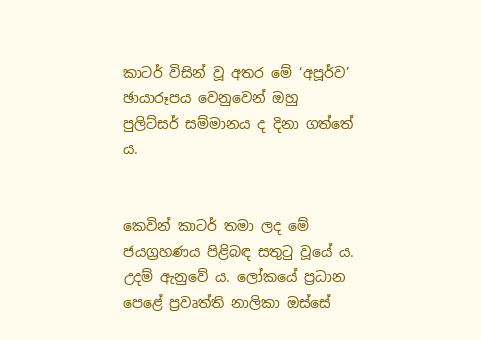කාටර් විසින් වූ අතර මේ ‘අපූර්ව’ ඡායාරූපය වෙනුවෙන් ඔහු පුලිට්සර් සම්මානය ද දිනා ගත්තේ ය.


කෙවින් කාටර් තමා ලද මේ ජයග්‍රහණය පිළිබඳ සතුටු වූයේ ය. උදම් ඇනුවේ ය. ලෝකයේ ප්‍රධාන පෙළේ ප්‍රවෘත්ති නාලිකා ඔස්සේ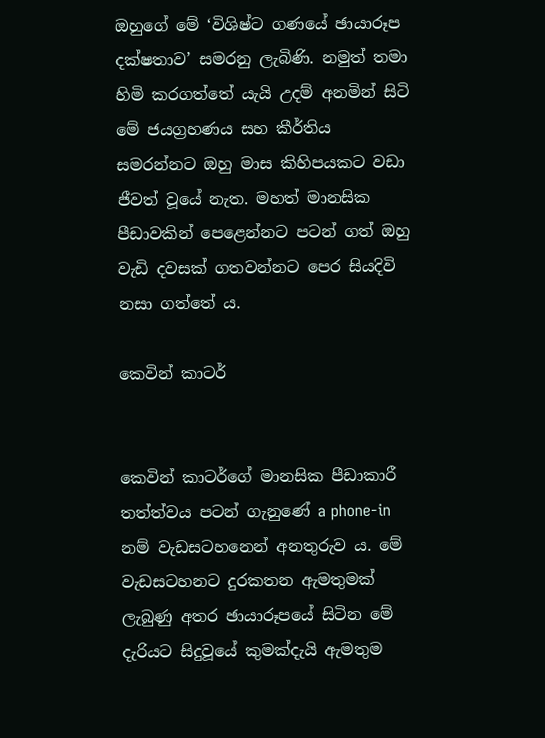ඔහුගේ මේ ‘විශිෂ්ට ගණයේ ඡායාරූප දක්ෂතාව’ සමරනු ලැබිණි. නමුත් තමා හිමි කරගත්තේ යැයි උදම් අනමින් සිටි මේ ජයග්‍රහණය සහ කීර්තිය සමරන්නට ඔහු මාස කිහිපයකට වඩා ජීවත් වූයේ නැත. මහත් මානසික පීඩාවකින් පෙළෙන්නට පටන් ගත් ඔහු වැඩි දවසක් ගතවන්නට පෙර සියදිවි නසා ගත්තේ ය.

කෙවින් කාටර්


කෙවින් කාටර්ගේ මානසික පීඩාකාරී තත්ත්වය පටන් ගැනුණේ a phone-in නම් වැඩසටහනෙන් අනතුරුව ය. මේ වැඩසටහනට දුරකතන ඇමතුමක් ලැබුණු අතර ඡායාරූපයේ සිටින මේ දැරියට සිදුවූයේ කුමක්දැයි ඇමතුම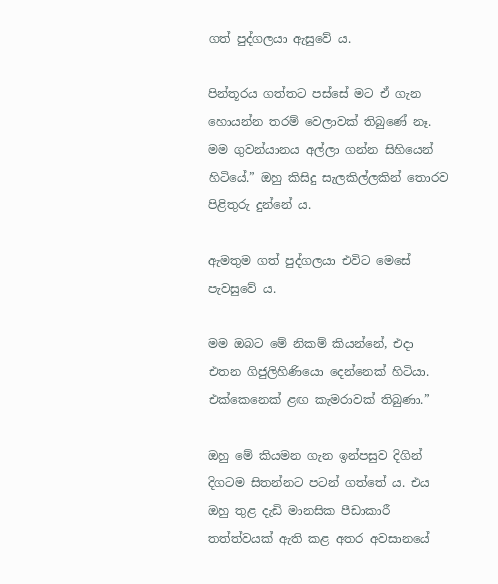ගත් පුද්ගලයා ඇසුවේ ය.

පින්තූරය ගත්තට පස්සේ මට ඒ ගැන හොයන්න තරම් වෙලාවක් තිබුණේ නෑ. මම ගුවන්යානය අල්ලා ගන්න සිහියෙන් හිටියේ.” ඔහු කිසිදු සැලකිල්ලකින් තොරව පිළිතුරු දුන්නේ ය.

ඇමතුම ගත් පුද්ගලයා එවිට මෙසේ පැවසුවේ ය.

මම ඔබට මේ නිකම් කියන්නේ, එදා එතන ගිජුලිහිණියො දෙන්නෙක් හිටියා. එක්කෙනෙක් ළඟ කැමරාවක් තිබුණා.”

ඔහු මේ කියමන ගැන ඉන්පසුව දිගින් දිගටම සිතන්නට පටන් ගත්තේ ය. එය ඔහු තුළ දැඩි මානසික පීඩාකාරී තත්ත්වයක් ඇති කළ අතර අවසානයේ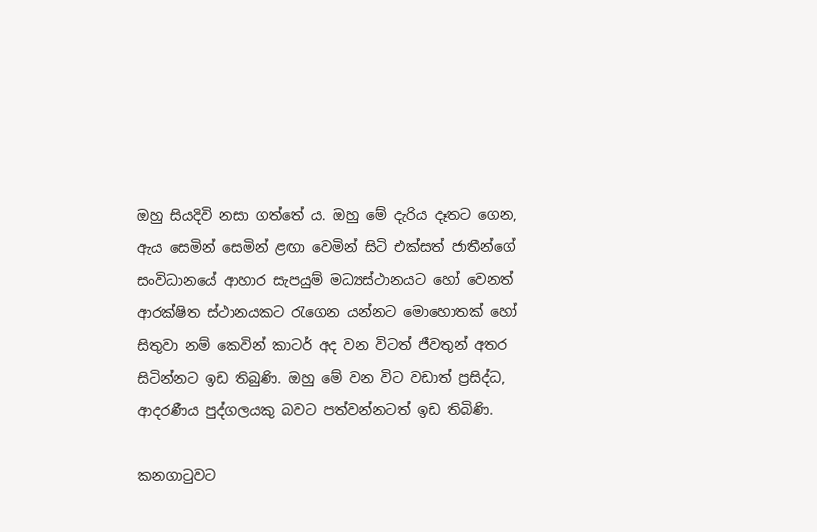ඔහු සියදිවි නසා ගත්තේ ය. ඔහු මේ දැරිය දෑතට ගෙන, ඇය සෙමින් සෙමින් ළඟා වෙමින් සිටි එක්සත් ජාතීන්ගේ සංවිධානයේ ආහාර සැපයුම් මධ්‍යස්ථානයට හෝ වෙනත් ආරක්ෂිත ස්ථානයකට රැගෙන යන්නට මොහොතක් හෝ සිතුවා නම් කෙවින් කාටර් අද වන විටත් ජීවතුන් අතර සිටින්නට ඉඩ තිබුණි. ඔහු මේ වන විට වඩාත් ප්‍රසිද්ධ, ආදරණීය පුද්ගලයකු බවට පත්වන්නටත් ඉඩ තිබිණි.

කනගාටුවට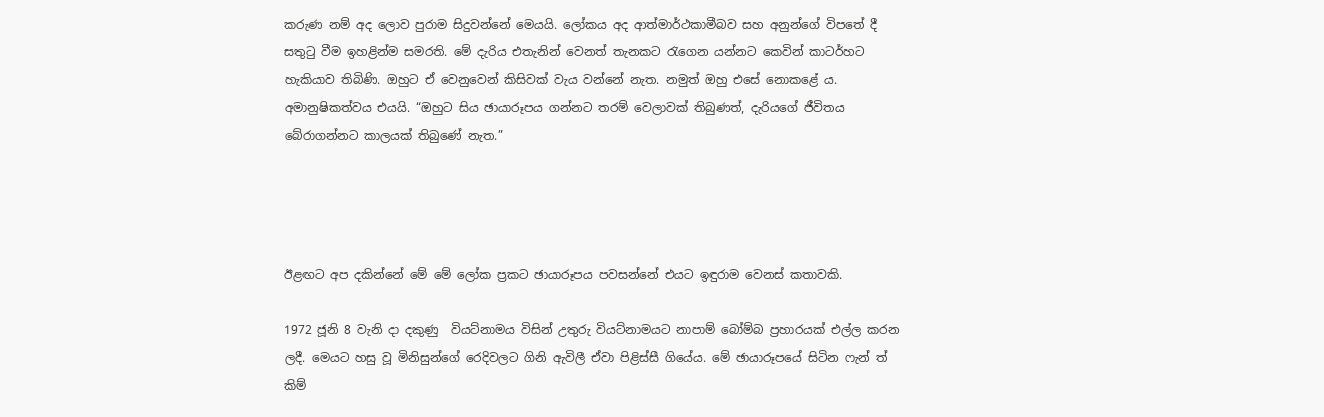කරුණ නම් අද ලොව පුරාම සිදුවන්නේ මෙයයි. ලෝකය අද ආත්මාර්ථකාමීබව සහ අනුන්ගේ විපතේ දී සතුටු වීම ඉහළින්ම සමරති. මේ දැරිය එතැනින් වෙනත් තැනකට රැගෙන යන්නට කෙවින් කාටර්හට හැකියාව තිබිණි. ඔහුට ඒ වෙනුවෙන් කිසිවක් වැය වන්නේ නැත. නමුත් ඔහු එසේ නොකළේ ය. අමානුෂිකත්වය එයයි. “ඔහුට සිය ඡායාරූපය ගන්නට තරම් වෙලාවක් තිබුණත්, දැරියගේ ජීවිතය බේරාගන්නට කාලයක් තිබුණේ නැත.”




ඊළඟට අප දකින්නේ මේ මේ ලෝක ප්‍රකට ඡායාරූපය පවසන්නේ එයට ඉඳුරාම වෙනස් කතාවකි.

1972 ජූනි 8 වැනි දා දකුණු  වියට්නාමය විසින් උතුරු වියට්නාමයට නාපාම් බෝම්බ ප්‍රහාරයක් එල්ල කරන ලදී. මෙයට හසු වූ මිනිසුන්ගේ රෙදිවලට ගිනි ඇවිලී ඒවා පිළිස්සී ගියේය. මේ ඡායාරූපයේ සිටින ෆැන් ත් කිම්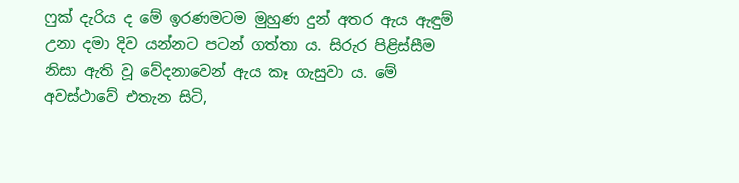ෆුක් දැරිය ද මේ ඉරණමටම මුහුණ දුන් අතර ඇය ඇඳුම් උනා දමා දිව යන්නට පටන් ගත්තා ය. සිරුර පිළිස්සීම නිසා ඇති වූ වේදනාවෙන් ඇය කෑ ගැසුවා ය. මේ අවස්ථාවේ එතැන සිටි,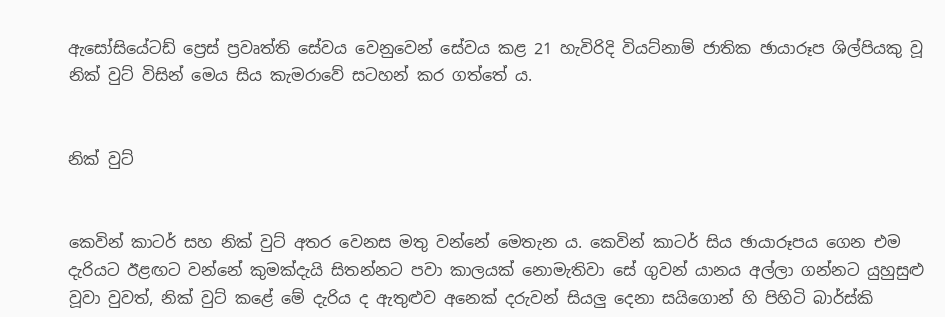ඇසෝසියේටඩ් ප්‍රෙස් ප්‍රවෘත්ති සේවය වෙනුවෙන් සේවය කළ 21 හැවිරිදි වියට්නාම් ජාතික ඡායාරූප ශිල්පියකු වූ නික් වුට් විසින් මෙය සිය කැමරාවේ සටහන් කර ගත්තේ ය.


නික් වුට්


කෙවින් කාටර් සහ නික් වුට් අතර වෙනස මතු වන්නේ මෙතැන ය. කෙවින් කාටර් සිය ඡායාරූපය ගෙන එම දැරියට ඊළඟට වන්නේ කුමක්දැයි සිතන්නට පවා කාලයක් නොමැතිවා සේ ගුවන් යානය අල්ලා ගන්නට යුහුසුළු වූවා වුවත්, නික් වුට් කළේ මේ දැරිය ද ඇතුළුව අනෙක් දරුවන් සියලු දෙනා සයිගොන් හි පිහිටි බාර්ස්කි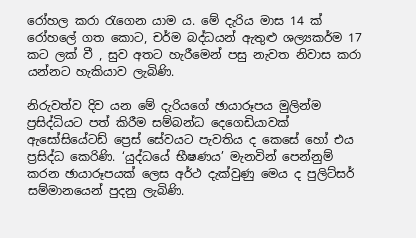රෝහල කරා රැගෙන යාම ය. මේ දැරිය මාස 14 ක් රෝහලේ ගත කොට, චර්ම බද්ධයන් ඇතුළු ශල්‍යකර්ම 17 කට ලක් වී , සුව අතට හැරීමෙන් පසු නැවත නිවාස කරා යන්නට හැකියාව ලැබිණි.

නිරුවත්ව දිව යන මේ දැරියගේ ඡායාරූපය මුලින්ම ප්‍රසිද්ධියට පත් කිරීම සම්බන්ධ දෙගෙඩියාවක් ඇසෝසියේටඩ් ප්‍රෙස් සේවයට පැවතිය ද කෙසේ හෝ එය ප්‍රසිද්ධ කෙරිණි. ‘යුද්ධයේ භීෂණය’ මැනවින් පෙන්නුම් කරන ඡායාරූපයක් ලෙස අර්ථ දැක්වුණු මෙය ද පුලිට්සර් සම්මානයෙන් පුදනු ලැබිණි.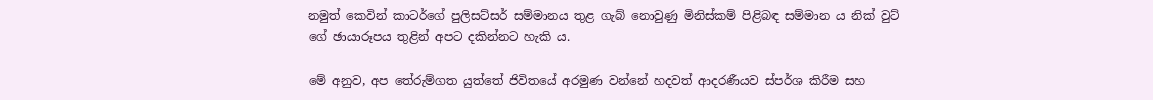නමුත් කෙවින් කාටර්ගේ පුලිසට්සර් සම්මානය තුළ ගැබ් නොවුණු මිනිස්කම් පිළිබඳ සම්මාන ය නික් වුට් ගේ ඡායාරූපය තුළින් අපට දකින්නට හැකි ය.

මේ අනුව, අප තේරුම්ගත යුත්තේ ජිවිතයේ අරමුණ වන්නේ හදවත් ආදරණීයව ස්පර්ශ කිරීම සහ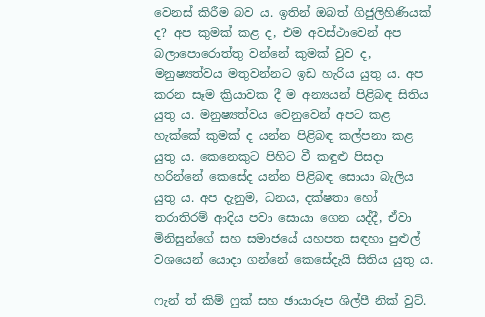වෙනස් කිරීම බව ය. ඉතින් ඔබත් ගිජුලිහිණියක් ද? අප කුමක් කළ ද, එම අවස්ථාවෙන් අප බලාපොරොත්තු වන්නේ කුමක් වුව ද, මනුෂ්‍යත්වය මතුවන්නට ඉඩ හැරිය යුතු ය. අප කරන සෑම ක්‍රියාවක දී ම අන්‍යයන් පිළිබඳ සිතිය යුතු ය. මනුෂ්‍යත්වය වෙනුවෙන් අපට කළ හැක්කේ කුමක් ද යන්න පිළිබඳ කල්පනා කළ යුතු ය. කෙනෙකුට පිහිට වී කඳුළු පිසදා හරින්නේ කෙසේද යන්න පිළිබඳ සොයා බැලිය යුතු ය. අප දැනුම, ධනය, දක්ෂතා හෝ තරාතිරම් ආදිය පවා සොයා ගෙන යද්දී, ඒවා මිනිසුන්ගේ සහ සමාජයේ යහපත සඳහා පුළුල් වශයෙන් යොදා ගන්නේ කෙසේදැයි සිතිය යුතු ය.

ෆැන් ත් කිම් ෆුක් සහ ඡායාරූප ශිල්පී නික් වුට්.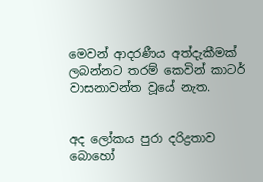මෙවන් ආදරණීය අත්දැකීමක් ලබන්නට තරම් කෙවින් කාටර් වාසනාවන්ත වූයේ නැත.


අද ලෝකය පුරා දරිද්‍රතාව බොහෝ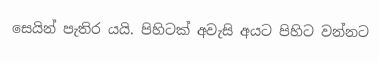සෙයින් පැතිර යයි. පිහිටක් අවැසි අයට පිහිට වන්නට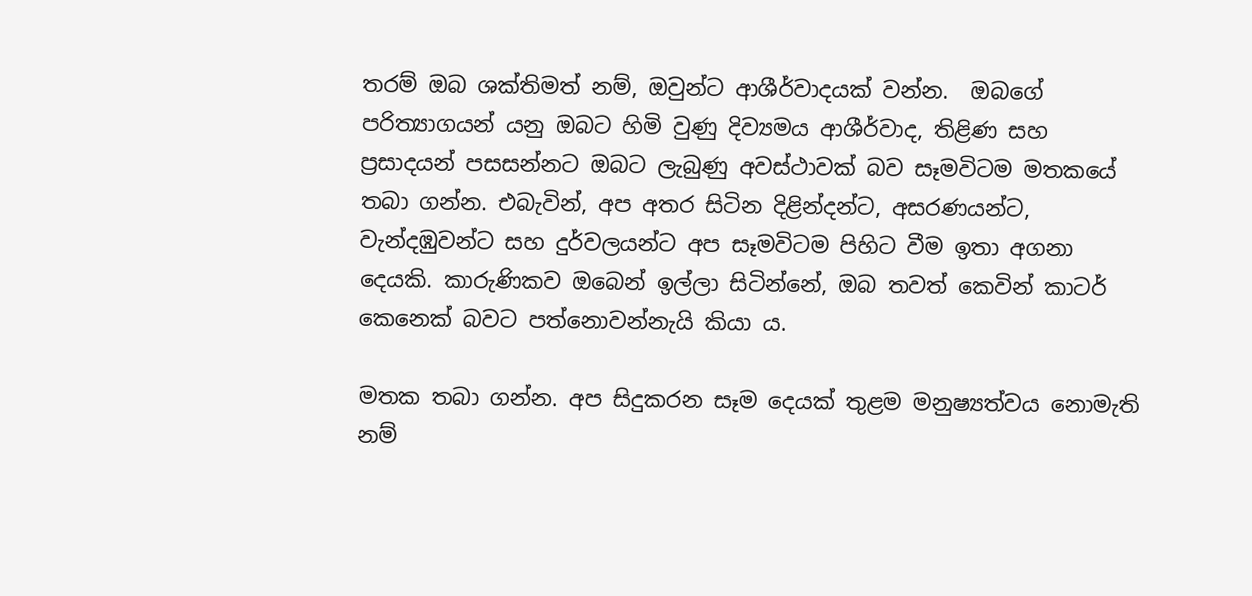තරම් ඔබ ශක්තිමත් නම්, ඔවුන්ට ආශීර්වාදයක් වන්න.  ඔබගේ පරිත්‍යාගයන් යනු ඔබට හිමි වුණු දිව්‍යමය ආශීර්වාද, තිළිණ සහ ප්‍රසාදයන් පසසන්නට ඔබට ලැබුණු අවස්ථාවක් බව සෑමවිටම මතකයේ තබා ගන්න. එබැවින්, අප අතර සිටින දිළින්දන්ට, අසරණයන්ට, වැන්දඹුවන්ට සහ දුර්වලයන්ට අප සෑමවිටම පිහිට වීම ඉතා අගනා දෙයකි. කාරුණිකව ඔබෙන් ඉල්ලා සිටින්නේ, ඔබ තවත් කෙවින් කාටර් කෙනෙක් බවට පත්නොවන්නැයි කියා ය.

මතක තබා ගන්න. අප සිදුකරන සෑම දෙයක් තුළම මනුෂ්‍යත්වය නොමැති නම්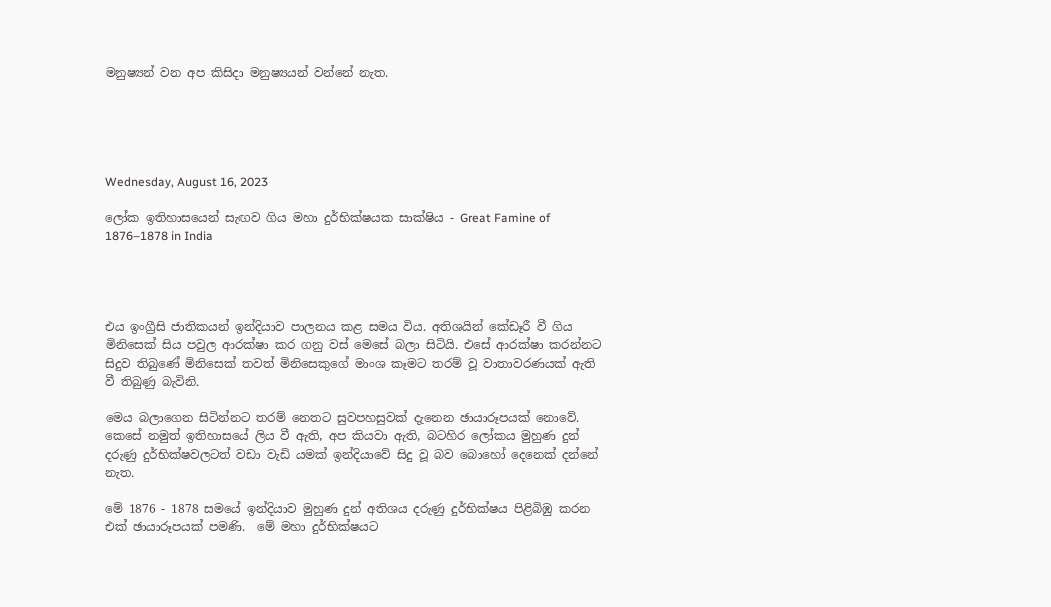මනුෂ්‍යන් වන අප කිසිදා මනුෂ්‍යයන් වන්නේ නැත.





Wednesday, August 16, 2023

ලෝක ඉතිහාසයෙන් සැඟව ගිය මහා දුර්භික්ෂයක සාක්ෂිය - Great Famine of 1876–1878 in India




එය ඉංග්‍රීසි ජාතිකයන් ඉන්දියාව පාලනය කළ සමය විය. අතිශයින් කේඩෑරී වී ගිය මිනිසෙක් සිය පවුල ආරක්ෂා කර ගනු වස් මෙසේ බලා සිටියි. එසේ ආරක්ෂා කරන්නට සිදුව තිබුණේ මිනිසෙක් තවත් මිනිසෙකුගේ මාංශ කෑමට තරම් වූ වාතාවරණයක් ඇති වී තිබුණු බැවිනි.

මෙය බලාගෙන සිටින්නට තරම් නෙතට සුවපහසුවක් දැනෙන ඡායාරූපයක් නොවේ. කෙසේ නමුත් ඉතිහාසයේ ලිය වී ඇති, අප කියවා ඇති, බටහිර ලෝකය මුහුණ දුන් දරුණු දුර්භික්ෂවලටත් වඩා වැඩි යමක් ඉන්දියාවේ සිදු වූ බව බොහෝ දෙනෙක් දන්නේ නැත.

මේ 1876 - 1878 සමයේ ඉන්දියාව මුහුණ දුන් අතිශය දරුණු දුර්භික්ෂය පිළිබිඹු කරන එක් ඡායාරූපයක් පමණි.  මේ මහා දුර්භික්ෂයට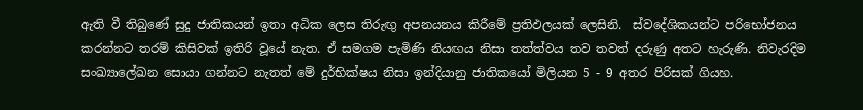ඇති වී තිබුණේ සුදු ජාතිකයන් ඉතා අධික ලෙස තිරුඟු අපනයනය කිරීමේ ප්‍රතිඵලයක් ලෙසිනි.  ස්වදේශිකයන්ට පරිභෝජනය කරන්නට තරම් කිසිවක් ඉතිරි වූයේ නැත. ඒ සමගම පැමිණි නියඟය නිසා තත්ත්වය තව තවත් දරුණු අතට හැරුණි. නිවැරදිම සංඛ්‍යාලේඛන සොයා ගන්නට නැතත් මේ දුර්භික්ෂය නිසා ඉන්දියානු ජාතිකයෝ මිලියන 5 - 9 අතර පිරිසක් ගියහ.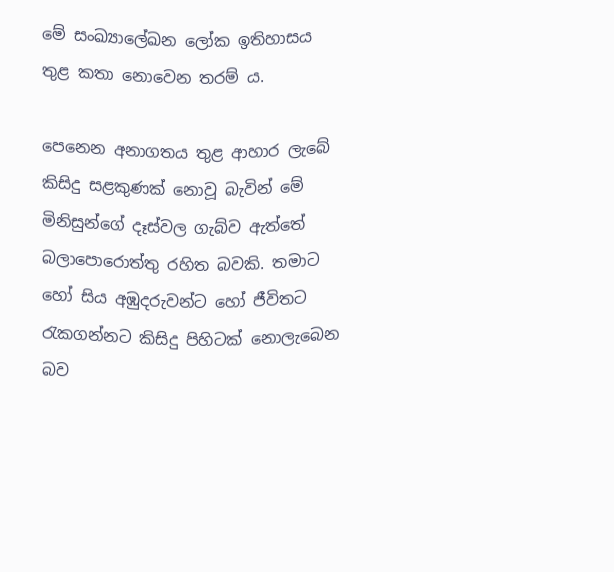මේ සංඛ්‍යාලේඛන ලෝක ඉතිහාසය තුළ කතා නොවෙන තරම් ය.

පෙනෙන අනාගතය තුළ ආහාර ලැබේ කිසිදු සළකුණක් නොවූ බැවින් මේ මිනිසුන්ගේ දෑස්වල ගැබ්ව ඇත්තේ බලාපොරොත්තු රහිත බවකි. තමාට හෝ සිය අඹුදරුවන්ට හෝ ජීවිතට රැකගන්නට කිසිදු පිහිටක් නොලැබෙන බව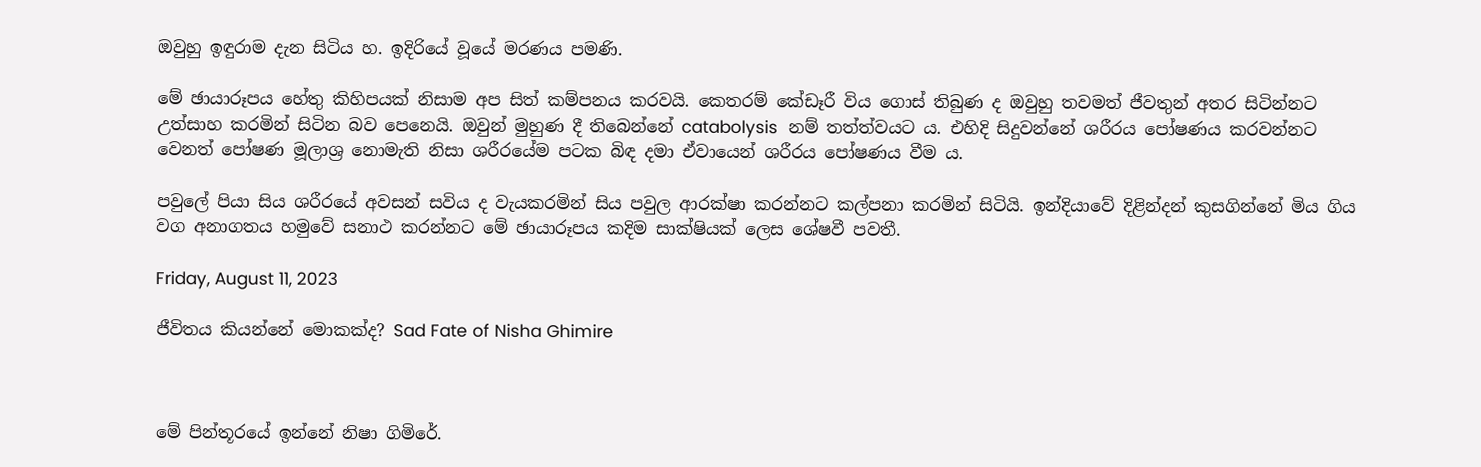ඔවුහු ඉඳුරාම දැන සිටිය හ. ඉදිරියේ වූයේ මරණය පමණි.

මේ ඡායාරූපය හේතු කිහිපයක් නිසාම අප සිත් කම්පනය කරවයි. කෙතරම් කේඩෑරී විය ගොස් තිබුණ ද ඔවුහු තවමත් ජීවතුන් අතර සිටින්නට උත්සාහ කරමින් සිටින බව පෙනෙයි. ඔවුන් මුහුණ දී තිබෙන්නේ catabolysis  නම් තත්ත්වයට ය. එහිදි සිදුවන්නේ ශරීරය පෝෂණය කරවන්නට වෙනත් පෝෂණ මූලාශ්‍ර නොමැති නිසා ශරීරයේම පටක බිඳ දමා ඒවායෙන් ශරීරය පෝෂණය වීම ය.

පවුලේ පියා සිය ශරීරයේ අවසන් සවිය ද වැයකරමින් සිය පවුල ආරක්ෂා කරන්නට කල්පනා කරමින් සිටියි. ඉන්දියාවේ දිළින්දන් කුසගින්නේ මිය ගිය වග අනාගතය හමුවේ සනාථ කරන්නට මේ ඡායාරූපය කදිම සාක්ෂියක් ලෙස ශේෂවී පවතී.

Friday, August 11, 2023

ජීවිතය කියන්නේ මොකක්ද? Sad Fate of Nisha Ghimire



මේ පින්තූරයේ ඉන්නේ නිෂා ගිමිරේ.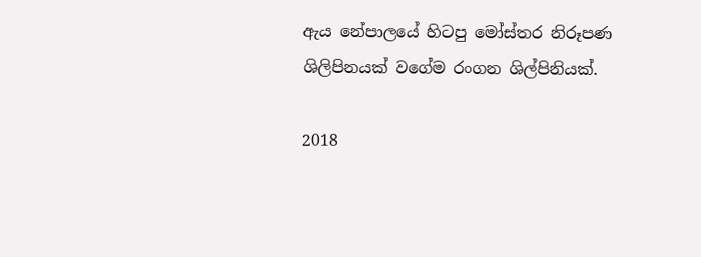ඇය නේපාලයේ හිටපු මෝස්තර නිරූපණ ශිලිපිනයක් වගේම රංගන ශිල්පිනියක්.

2018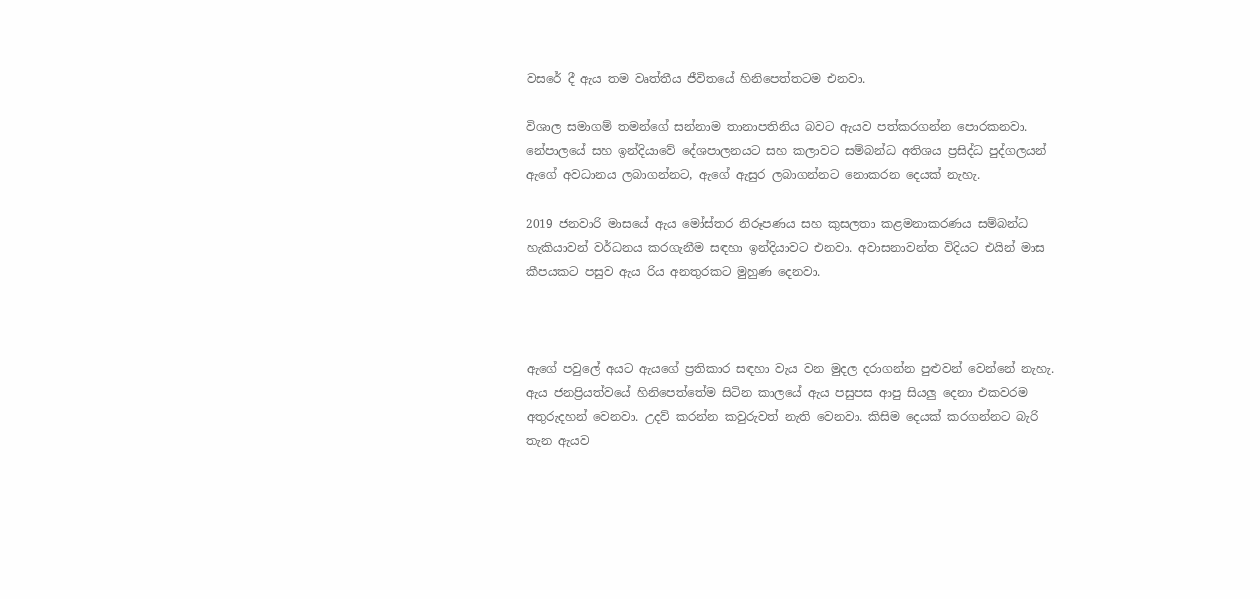වසරේ දී ඇය තම වෘත්තීය ජීවිතයේ හිනිපෙත්තටම එනවා.

විශාල සමාගම් තමන්ගේ සන්නාම තානාපතිනිය බවට ඇයව පත්කරගන්න පොරකනවා. නේපාලයේ සහ ඉන්දියාවේ දේශපාලනයට සහ කලාවට සම්බන්ධ අතිශය ප්‍රසිද්ධ පුද්ගලයන් ඇගේ අවධානය ලබාගන්නට, ඇගේ ඇසුර ලබාගන්නට නොකරන දෙයක් නැහැ.

2019 ජනවාරි මාසයේ ඇය මෝස්තර නිරූපණය සහ කුසලතා කළමනාකරණය සම්බන්ධ හැකියාවන් වර්ධනය කරගැනීම සඳහා ඉන්දියාවට එනවා. අවාසනාවන්ත විදියට එයින් මාස කීපයකට පසුව ඇය රිය අනතුරකට මුහුණ දෙනවා.



ඇගේ පවුලේ අයට ඇයගේ ප්‍රතිකාර සඳහා වැය වන මුදල දරාගන්න පුළුවන් වෙන්නේ නැහැ. ඇය ජනප්‍රියත්වයේ හිනිපෙත්තේම සිටින කාලයේ ඇය පසුපස ආපු සියලු දෙනා එකවරම අතුරුදහන් වෙනවා. උදව් කරන්න කවුරුවත් නැති වෙනවා. කිසිම දෙයක් කරගන්නට බැරි තැන ඇයව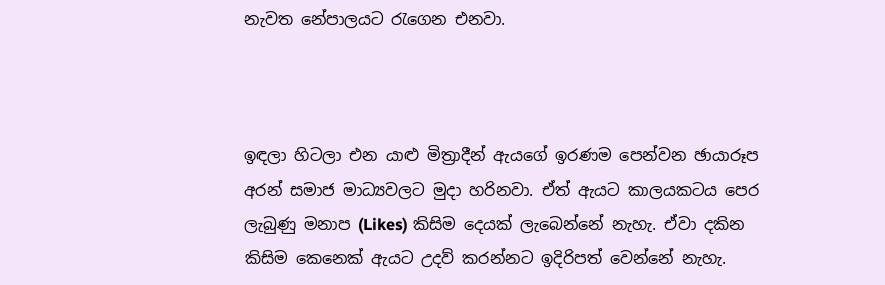නැවත නේපාලයට රැගෙන එනවා.



ඉඳලා හිටලා එන යාළු මිත්‍රාදීන් ඇයගේ ඉරණම පෙන්වන ඡායාරූප අරන් සමාජ මාධ්‍යවලට මුදා හරිනවා. ඒත් ඇයට කාලයකටය පෙර ලැබුණු මනාප (Likes) කිසිම දෙයක් ලැබෙන්නේ නැහැ. ඒවා දකින කිසිම කෙනෙක් ඇයට උදව් කරන්නට ඉදිරිපත් වෙන්නේ නැහැ.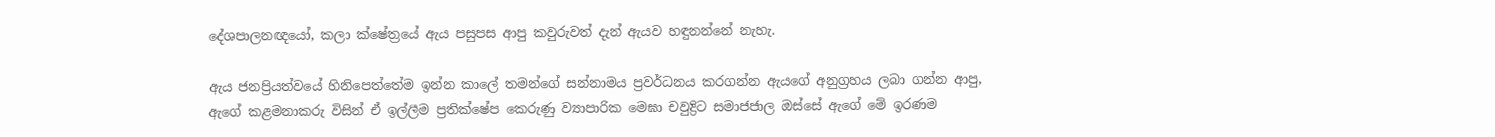දේශපාලනඥයෝ, කලා ක්ෂේත්‍රයේ ඇය පසුපස ආපු කවුරුවත් දැන් ඇයව හඳුනන්නේ නැහැ.

ඇය ජනප්‍රියත්වයේ හිනිපෙත්තේම ඉන්න කාලේ තමන්ගේ සන්නාමය ප්‍රවර්ධනය කරගන්න ඇයගේ අනුග්‍රහය ලබා ගන්න ආපු, ඇගේ කළමනාකරු විසින් ඒ ඉල්ලීම ප්‍රතික්ෂේප කෙරුණු ව්‍යාපාරික මෙඝා චවුද්‍රිට සමාජජාල ඔස්සේ ඇගේ මේ ඉරණම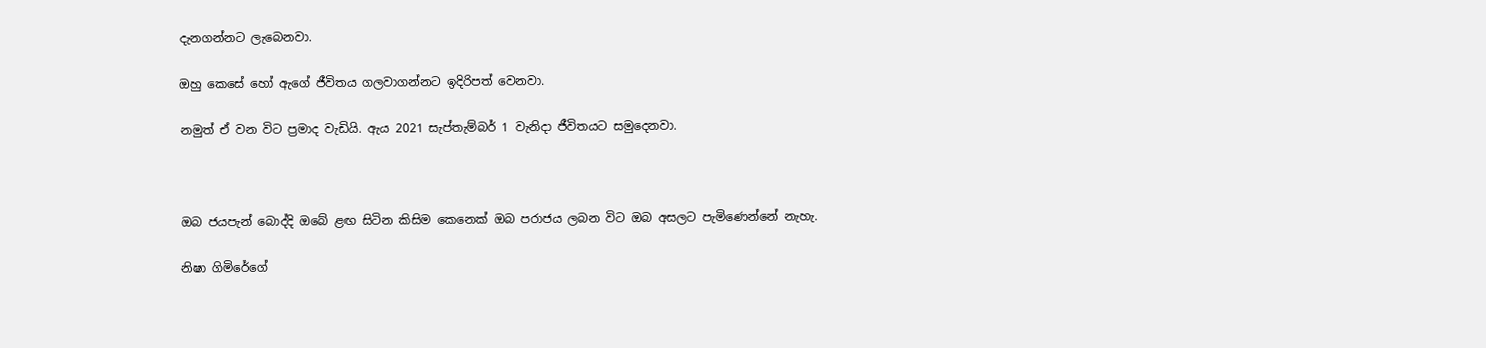දැනගන්නට ලැබෙනවා.

ඔහු කෙසේ හෝ ඇගේ ජීවිතය ගලවාගන්නට ඉදිරිපත් වෙනවා.

නමුත් ඒ වන විට ප්‍රමාද වැඩියි. ඇය 2021 සැප්තැම්බර් 1 වැනිදා ජීවිතයට සමුදෙනවා.



ඔබ ජයපැන් බොද්දි ඔබේ ළඟ සිටින කිසිම කෙනෙක් ඔබ පරාජය ලබන විට ඔබ අසලට පැමිණෙන්නේ නැහැ.

නිෂා ගිමිරේගේ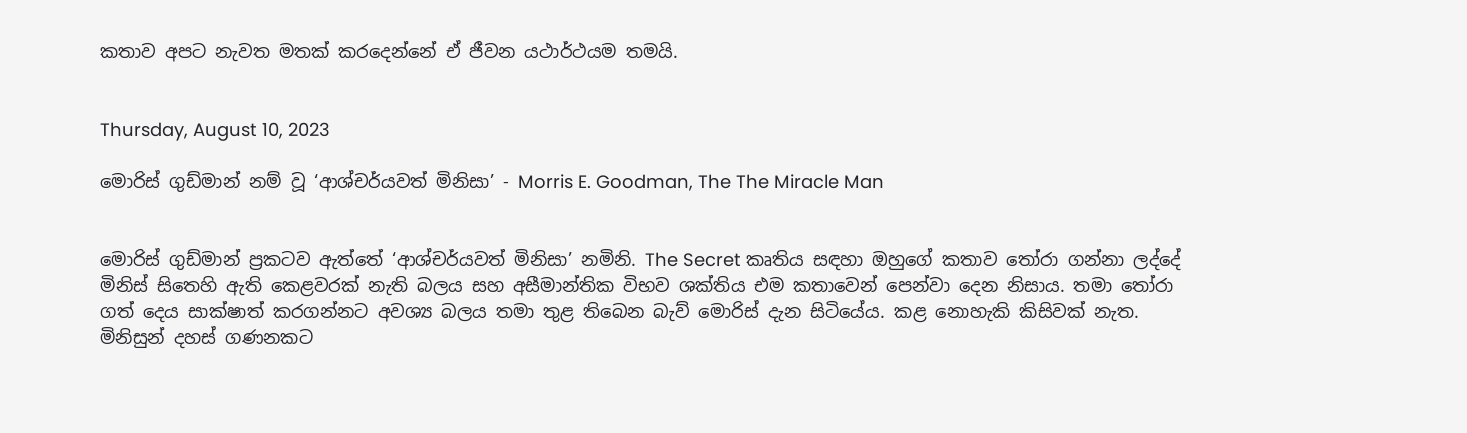කතාව අපට නැවත මතක් කරදෙන්නේ ඒ ජීවන යථාර්ථයම තමයි.


Thursday, August 10, 2023

මොරිස් ගුඩ්මාන් නම් වූ ‘ආශ්චර්යවත් මිනිසා’ - Morris E. Goodman, The The Miracle Man


මොරිස් ගුඩ්මාන් ප්‍රකටව ඇත්තේ ‘ආශ්චර්යවත් මිනිසා’ නමිනි. The Secret කෘතිය සඳහා ඔහුගේ කතාව තෝරා ගන්නා ලද්දේ මිනිස් සිතෙහි ඇති කෙළවරක් නැති බලය සහ අසීමාන්තික විභව ශක්තිය එම කතාවෙන් පෙන්වා දෙන නිසාය. තමා තෝරා ගත් දෙය සාක්ෂාත් කරගන්නට අවශ්‍ය බලය තමා තුළ තිබෙන බැව් මොරිස් දැන සිටියේය. කළ නොහැකි කිසිවක් නැත. මිනිසුන් දහස් ගණනකට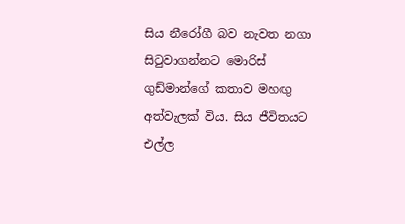සිය නීරෝගී බව නැවත නගා සිටුවාගන්නට මොරිස් ගුඩ්මාන්ගේ කතාව මහඟු අත්වැලක් විය. සිය ජීවිතයට එල්ල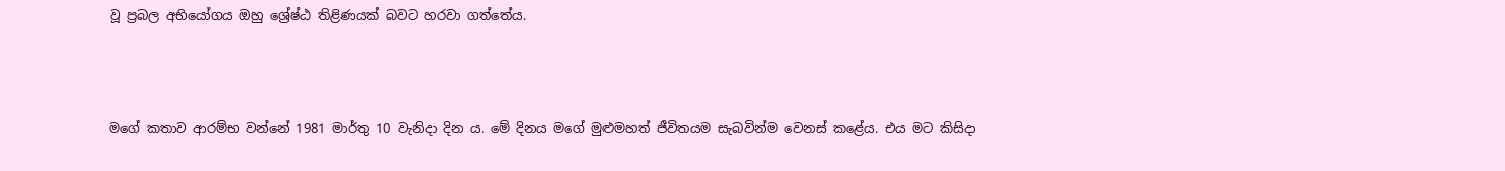වූ ප්‍රබල අභියෝගය ඔහු ශ්‍රේෂ්ඨ තිළිණයක් බවට හරවා ගත්තේය.



මගේ කතාව ආරම්භ වන්නේ 1981 මාර්තු 10 වැනිදා දින ය. මේ දිනය මගේ මුළුමහත් ජීවිතයම සැබවින්ම වෙනස් කළේය. එය මට කිසිදා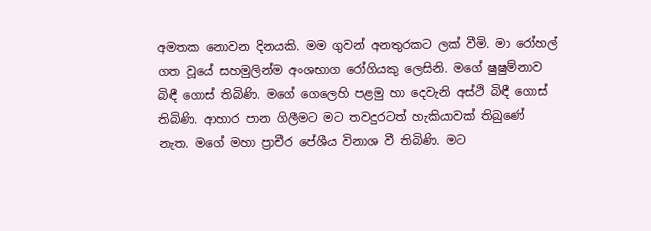අමතක නොවන දිනයකි. මම ගුවන් අනතුරකට ලක් වීමි. මා රෝහල් ගත වූයේ සහමුලින්ම අංශභාග රෝගියකු ලෙසිනි. මගේ ෂුෂුම්නාව බිඳී ගොස් තිබිණි. මගේ ගෙලෙහි පළමු හා දෙවැනි අස්ථි බිඳී ගොස් තිබිණි. ආහාර පාන ගිලීමට මට තවදුරටත් හැකියාවක් තිබුණේ නැත. මගේ මහා ප්‍රාචීර පේශීය විනාශ වී තිබිණි. මට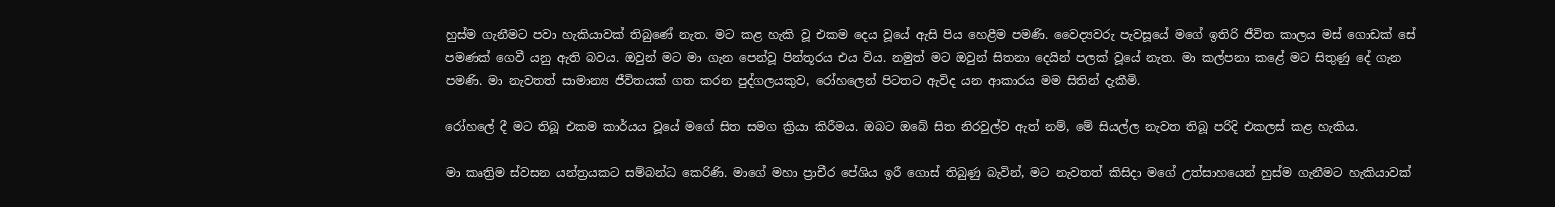හුස්ම ගැනීමට පවා හැකියාවක් තිබුණේ නැත. මට කළ හැකි වූ එකම දෙය වූයේ ඇසි පිය හෙළීම පමණි. වෛද්‍යවරු පැවසූයේ මගේ ඉතිරි ජීවිත කාලය මස් ගොඩක් සේ පමණක් ගෙවී යනු ඇති බවය. ඔවුන් මට මා ගැන පෙන්වූ පින්තූරය එය විය. නමුත් මට ඔවුන් සිතනා දෙයින් පලක් වූයේ නැත. මා කල්පනා කළේ මට සිතුණු දේ ගැන පමණි. මා නැවතත් සාමාන්‍ය ජීවිතයක් ගත කරන පුද්ගලයකුව, රෝහලෙන් පිටතට ඇවිද යන ආකාරය මම සිතින් දැකීමි.

රෝහලේ දී මට තිබූ එකම කාර්යය වූයේ මගේ සිත සමග ක්‍රියා කිරීමය. ඔබට ඔබේ සිත නිරවුල්ව ඇත් නම්, මේ සියල්ල නැවත තිබූ පරිදි එකලස් කළ හැකිය.

මා කෘත්‍රිම ස්වසන යන්ත්‍රයකට සම්බන්ධ කෙරිණි. මාගේ මහා ප්‍රාචීර පේශිය ඉරී ගොස් තිබුණු බැවින්, මට නැවතත් කිසිදා මගේ උත්සාහයෙන් හුස්ම ගැනීමට හැකියාවක්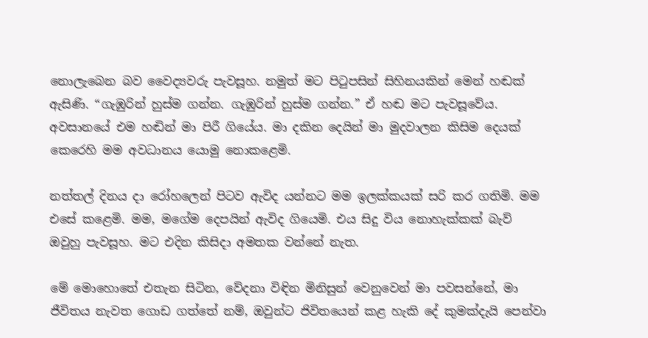නොලැබෙන බව වෛද්‍යවරු පැවසූහ. නමුත් මට පිටුපසින් සිහිනයකින් මෙන් හඬක් ඇසිණි. “ගැඹුරින් හුස්ම ගන්න. ගැඹුරින් හුස්ම ගන්න.” ඒ හඬ මට පැවසූවේය. අවසානයේ එම හඬින් මා පිරී ගියේය. මා දකින දෙයින් මා මුදවාලන කිසිම දෙයක් කෙරෙහි මම අවධානය යොමු නොකළෙමි.

නත්තල් දිනය දා රෝහලෙන් පිටව ඇවිද යන්නට මම ඉලක්කයක් සරි කර ගතිමි. මම එසේ කළෙමි. මම, මගේම දෙපයින් ඇවිද ගියෙමි. එය සිදු විය නොහැක්කක් බැව් ඔවුහු පැවසූහ. මට එදින කිසිදා අමතක වන්නේ නැත.

මේ මොහොතේ එතැන සිටින, වේදනා විඳින මිනිසුන් වෙනුවෙන් මා පවසන්නේ, මා ජීවිතය නැවත ගොඩ ගත්තේ නම්, ඔවුන්ට ජිවිතයෙන් කළ හැකි දේ කුමක්දැයි පෙන්වා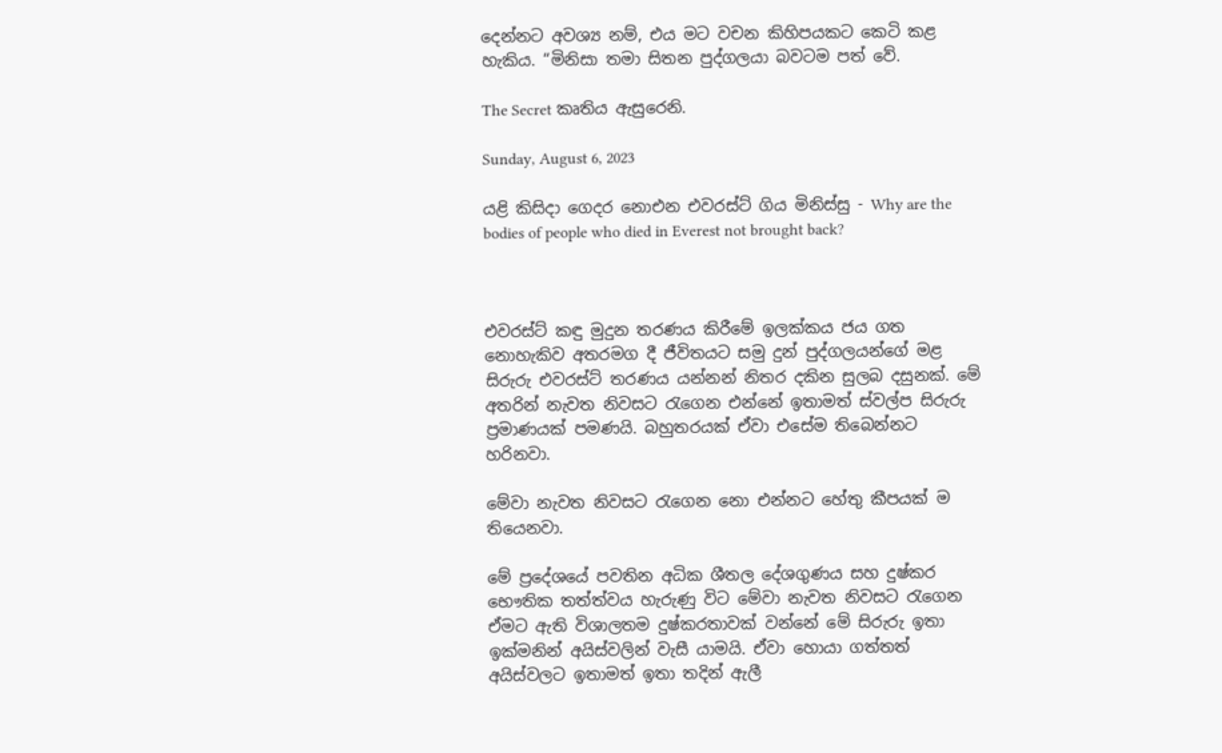දෙන්නට අවශ්‍ය නම්, එය මට වචන කිහිපයකට කෙටි කළ හැකිය. “මිනිසා තමා සිතන පුද්ගලයා බවටම පත් වේ.

The Secret කෘතිය ඇසුරෙනි.

Sunday, August 6, 2023

යළි කිසිදා ගෙදර නොඑන එවරස්ට් ගිය මිනිස්සු - Why are the bodies of people who died in Everest not brought back?



එවරස්ට් කඳු මුදුන තරණය කිරීමේ ඉලක්කය ජය ගත නොහැකිව අතරමග දී ජීවිතයට සමු දුන් පුද්ගලයන්ගේ මළ සිරුරු එවරස්ට් තරණය යන්නන් නිතර දකින සුලබ දසුනක්. මේ අතරින් නැවත නිවසට රැගෙන එන්නේ ඉතාමත් ස්වල්ප සිරුරු ප්‍රමාණයක් පමණයි. බහුතරයක් ඒවා එසේම තිබෙන්නට හරිනවා.

මේවා නැවත නිවසට රැගෙන නො එන්නට හේතු කීපයක් ම තියෙනවා.

මේ ප්‍රදේශයේ පවතින අධික ශීතල දේශගුණය සහ දුෂ්කර භෞතික තත්ත්වය හැරුණු විට මේවා නැවත නිවසට රැගෙන ඒමට ඇති විශාලතම දුෂ්කරතාවක් වන්නේ මේ සිරුරු ඉතා ඉක්මනින් අයිස්වලින් වැසී යාමයි. ඒවා හොයා ගත්තත් අයිස්වලට ඉතාමත් ඉතා තදින් ඇලී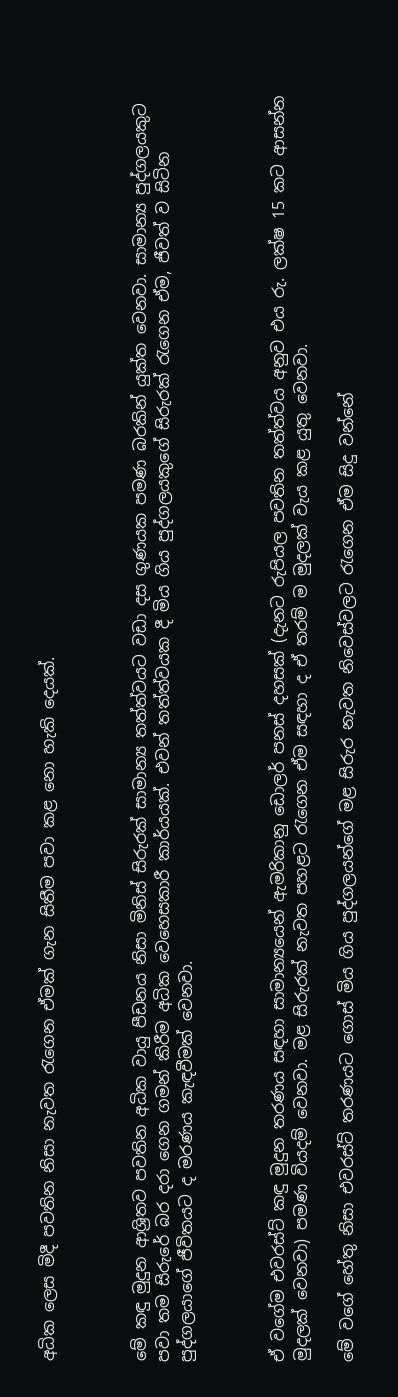අධික ලෙස මිදී පවතින නිසා නැවත රැගෙන ඒමක් ගැන සිතීම පවා කළ නො හැකි දෙයක්.



මේ කඳු මුදුන ආශ්‍රිතව පවතින අධික වායු පීඩනය නිසා මිනිස් සිරුරක් සාමාන්‍ය තත්ත්වයට වඩා දස ගුණයක පමණ බරකින් යුක්ත වෙනවා. සාමාන්‍ය පුද්ගලයකුට පවා තම සිරුරේ බර දරා ගෙන ගමන් කිරීම අධික වෙහෙසකාරී කාර්යයක්. එවන් තත්ත්වයක දී මිය ගිය පුද්ගලයකුගේ සිරුරක් රැගෙන ඒම, ජීවත් ව සිටින පුද්ගලයාගේ ජීවිතයට ද මරණය කැඳවීමක් වෙනවා.



ඒ වගේම එවරස්ට් කඳු මුදුන තරණය සඳහා සාමාන්‍යයෙන් ඇමරිකානු ඩොලර් පනස් දහසක් (දැනට රුපියල පවතින තත්ත්වය අනුව එය රු. ලක්ෂ 15 කට ආසන්න මුදලක් වෙනවා) පමණ වියදම් වෙනවා. මළ සිරුරක් නැවත පහළට රැගෙන ඒම සඳහා ද ඒ තරම් ම මුදලක් වැය කළ යුතු වෙනවා.

මේ වගේ හේතු නිසා එවරස්ට් තරණයට ගොස් මිය ගිය පුද්ගලයන්ගේ මළ සිරුර නැවත නිවෙස්වලට රැගෙන ඒම සිදු වන්නේ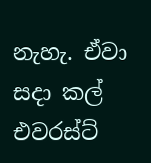නැහැ. ඒවා සදා කල් එවරස්ට්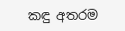කඳු අතරම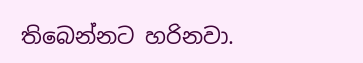තිබෙන්නට හරිනවා.